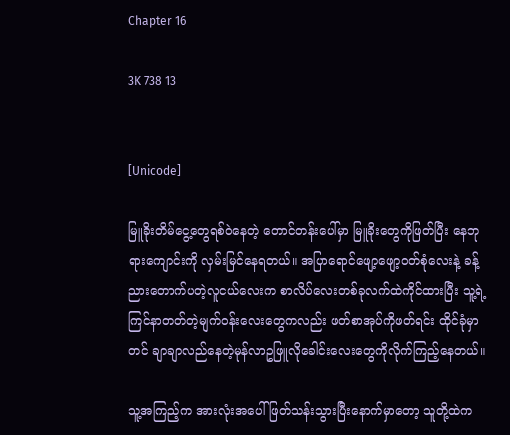Chapter 16

3K 738 13


[Unicode]

မြူခိုးတိမ်ငွေ့တွေရစ်ဝဲနေတဲ့ တောင်တန်းပေါ်မှာ မြူခိုးတွေကိုဖြတ်ပြီး နေဘုရားကျောင်းကို လှမ်းမြင်နေရတယ်။ အပြာရောင်ဖျော့ဖျော့ဝတ်စုံလေးနဲ့ ခန့်ညားတောက်ပတဲ့လူငယ်လေးက စာလိပ်လေးတစ်ခုလက်ထဲကိုင်ထားပြီး သူ့ရဲ့ကြင်နာတတ်တဲ့မျက်ဝန်းလေးတွေကလည်း ဖတ်စာအုပ်ကိုဖတ်ရင်း ထိုင်ခုံမှာတင် ချာချာလည်နေတဲ့မုန်လာဥဖြူလိုခေါင်းလေးတွေကိုလိုက်ကြည့်နေတယ်။

သူ့အကြည့်က အားလုံးအပေါ်ဖြတ်သန်းသွားပြီးနောက်မှာတော့ သူတို့ထဲက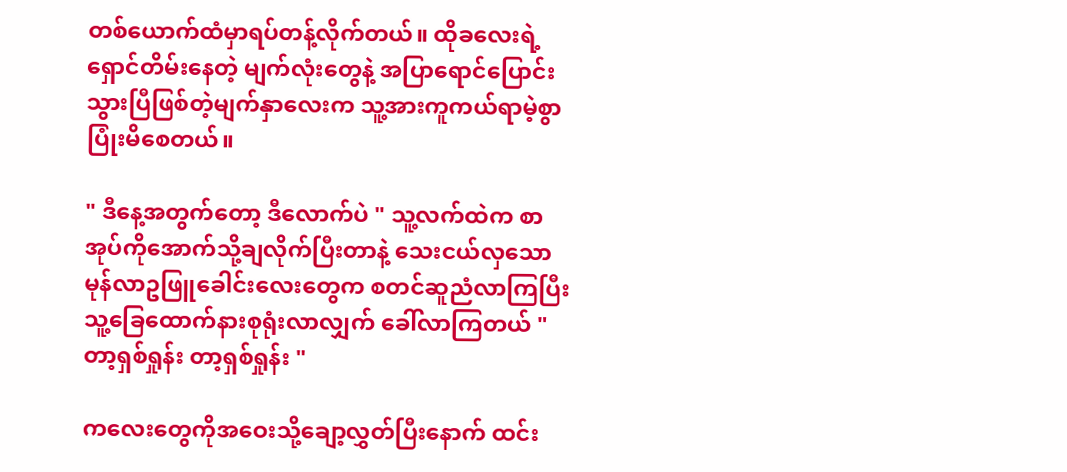တစ်ယောက်ထံမှာရပ်တန့်လိုက်တယ်။ ထိုခလေးရဲ့ရှောင်တိမ်းနေတဲ့ မျက်လုံးတွေနဲ့ အပြာရောင်ပြောင်းသွားပြီဖြစ်တဲ့မျက်နှာလေးက သူ့အားကူကယ်ရာမဲ့စွာပြုံးမိစေတယ်။

" ဒီနေ့အတွက်တော့ ဒီလောက်ပဲ " သူ့လက်ထဲက စာအုပ်ကိုအောက်သို့ချလိုက်ပြီးတာနဲ့ သေးငယ်လှသောမုန်လာဥဖြူခေါင်းလေးတွေက စတင်ဆူညံလာကြပြီး သူ့ခြေထောက်နားစုရုံးလာလျှက် ခေါ်လာကြတယ် " တာ့ရှစ်ရှုန်း တာ့ရှစ်ရှုန်း "

ကလေးတွေကိုအဝေးသို့ချော့လွှတ်ပြီးနောက် ထင်း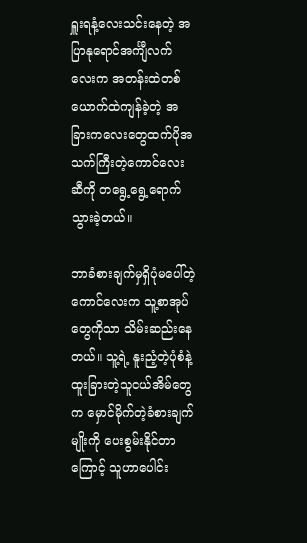ရှူးရနံ့လေးသင်းနေတဲ့ အပြာနုရောင်အင်္ကျီလက်လေးက အတန်းထဲတစ်ယောက်ထဲကျန်ခဲ့တဲ့ အခြားကလေးတွေထက်ပိုအသက်ကြီးတဲ့ကောင်လေးဆီကို တရွေ့ရွေ့ရောက်သွားခဲ့တယ်။

ဘာခံစားချက်မှရှိပုံမပေါ်တဲ့ကောင်လေးက သူ့စာအုပ်တွေကိုသာ သိမ်းဆည်းနေတယ်။ သူ့ရဲ့ နူးညံ့တဲ့ပုံစံနဲ့ ထူးခြားတဲ့သူငယ်အိမ်တွေက မှောင်မိုက်တဲ့ခံစားချက်မျိုးကို ပေးစွမ်းနိုင်တာကြောင့် သူဟာပေါင်း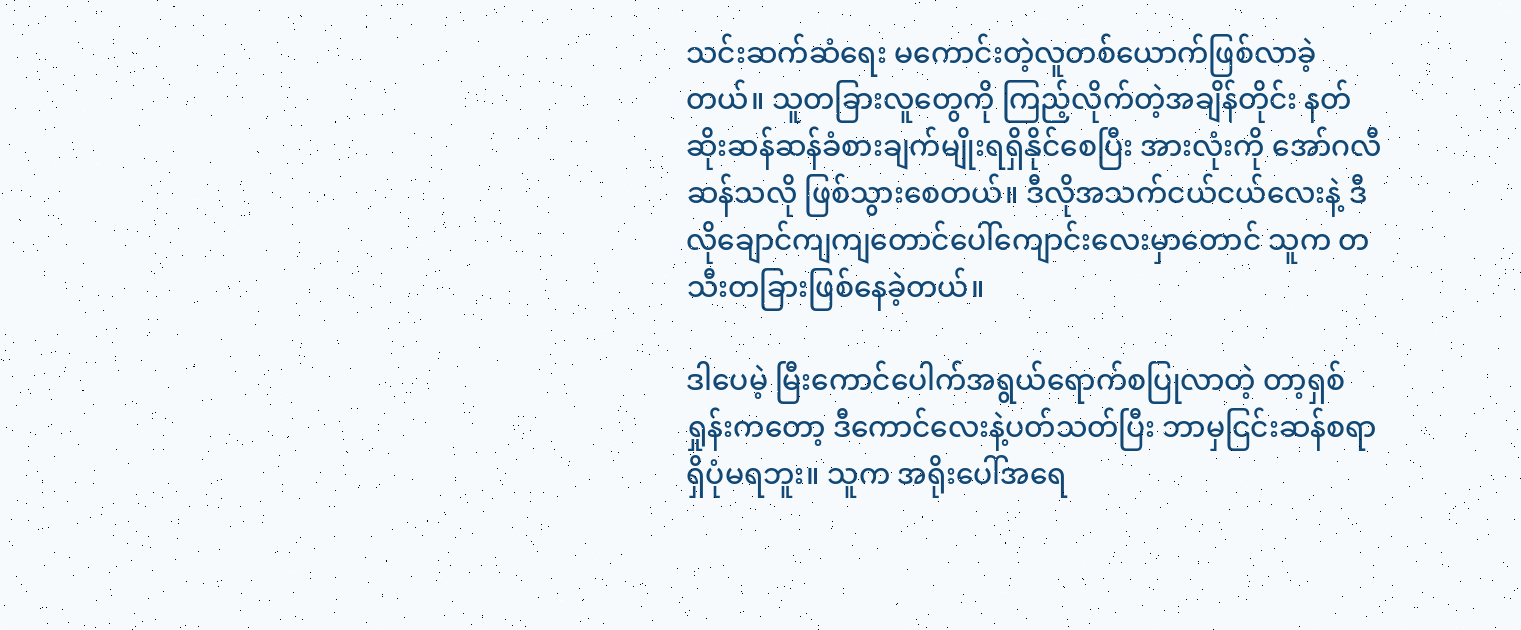သင်းဆက်ဆံရေး မကောင်းတဲ့လူတစ်ယောက်ဖြစ်လာခဲ့တယ်။ သူတခြားလူတွေကို ကြည့်လိုက်တဲ့အချိန်တိုင်း နတ်ဆိုးဆန်ဆန်ခံစားချက်မျိုးရရှိနိုင်စေပြီး အားလုံးကို အော်ဂလီဆန်သလို ဖြစ်သွားစေတယ်။ ဒီလိုအသက်ငယ်ငယ်လေးနဲ့ ဒီလိုချောင်ကျကျတောင်ပေါ်ကျောင်းလေးမှာတောင် သူက တသီးတခြားဖြစ်နေခဲ့တယ်။

ဒါပေမဲ့ မြီးကောင်ပေါက်အရွယ်ရောက်စပြုလာတဲ့ တာ့ရှစ်ရှုန်းကတော့ ဒီကောင်လေးနဲ့ပတ်သတ်ပြီး ဘာမှငြင်းဆန်စရာရှိပုံမရဘူး။ သူက အရိုးပေါ်အရေ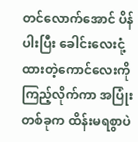တင်လောက်အောင် ပိန်ပါးပြီး ခေါင်းလေးငုံ့ထားတဲ့ကောင်လေးကို ကြည့်လိုက်ကာ အပြုံးတစ်ခုက ထိန်းမရစွာပဲ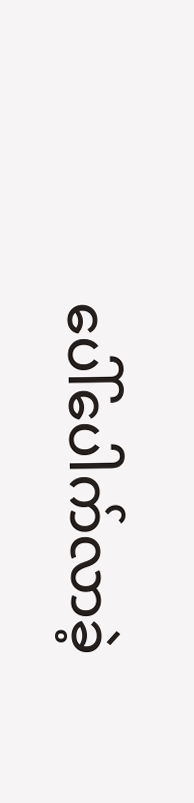ပေါ်ပေါက်လာခဲ့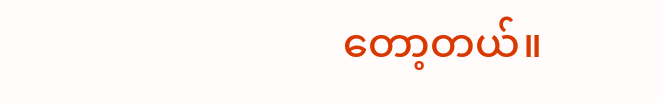တော့တယ်။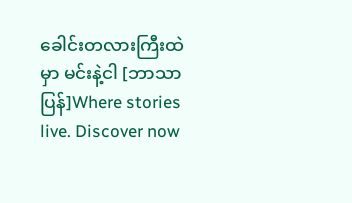ခေါင်းတလားကြီးထဲမှာ မင်းနဲ့ငါ [ဘာသာပြန်]Where stories live. Discover now